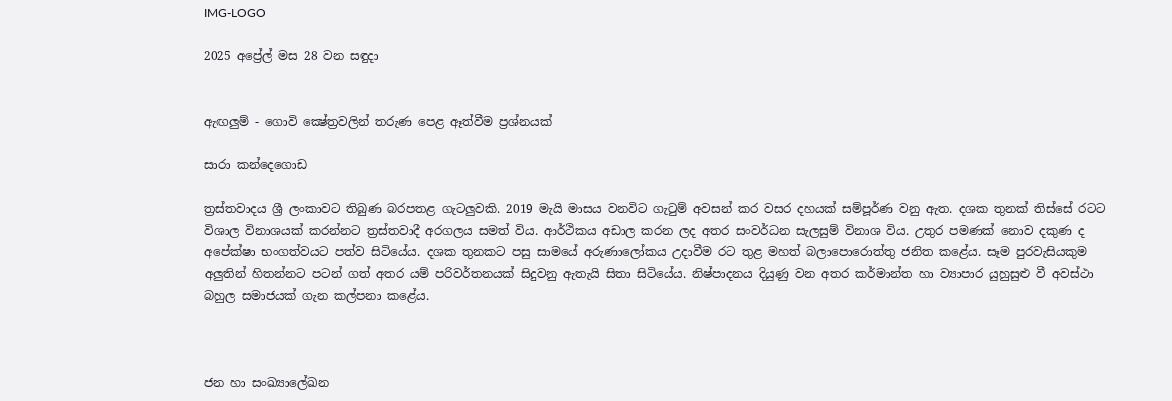IMG-LOGO

2025 අප්‍රේල් මස 28 වන සඳුදා


ඇඟලුම් - ගොවි ක්‍ෂේත්‍රවලින් තරුණ පෙළ ඈත්වීම ප්‍රශ්නයක්

සාරා කන්දෙගොඩ

ත්‍රස්තවාදය ශ්‍රී ලංකාවට තිබුණ බරපතළ ගැටලුවකි. 2019 මැයි මාසය වනවිට ගැටුම් අවසන් කර වසර දහයක් සම්පූර්ණ වනු ඇත. දශක තුනක් තිස්සේ රටට විශාල විනාශයක් කරන්නට ත්‍රස්තවාදී අරගලය සමත් විය. ආර්ථිකය අඩාල කරන ලද අතර සංවර්ධන සැලසුම් විනාශ විය. උතුර පමණක් නොව දකුණ ද අපේක්ෂා භංගත්වයට පත්ව සිටියේය. දශක තුනකට පසු සාමයේ අරුණාලෝකය උදාවීම රට තුළ මහත් බලාපොරොත්තු ජනිත කළේය. සෑම පුරවැසියකුම අලුතින් හිතන්නට පටන් ගත් අතර යම් පරිවර්තනයක් සිදුවනු ඇතැයි සිතා සිටියේය. නිෂ්පාදනය දියුණු වන අතර කර්මාන්ත හා ව්‍යාපාර යුහුසුළු වී අවස්ථා බහුල සමාජයක් ගැන කල්පනා කළේය.



ජන හා සංඛ්‍යාලේඛන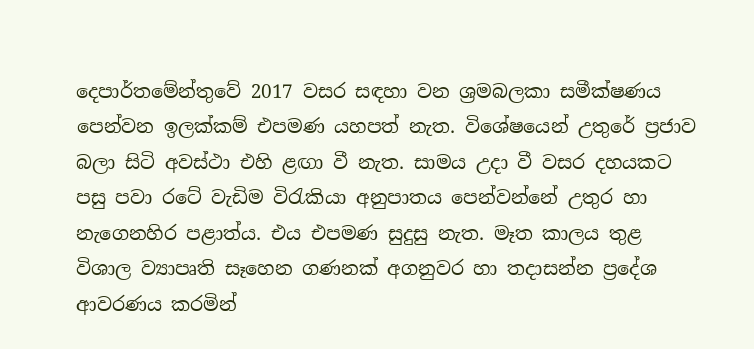දෙපාර්තමේන්තුවේ 2017 වසර සඳහා වන ශ්‍රමබලකා සමීක්ෂණය පෙන්වන ඉලක්කම් එපමණ යහපත් නැත. විශේෂයෙන් උතුරේ ප්‍රජාව බලා සිටි අවස්ථා එහි ළඟා වී නැත. සාමය උදා වී වසර දහයකට පසු පවා රටේ වැඩිම විරැකියා අනුපාතය පෙන්වන්නේ උතුර හා නැගෙනහිර පළාත්ය. එය එපමණ සුදුසු නැත. මෑත කාලය තුළ විශාල ව්‍යාපෘති සෑහෙන ගණනක් අගනුවර හා තදාසන්න ප්‍රදේශ ආවරණය කරමින්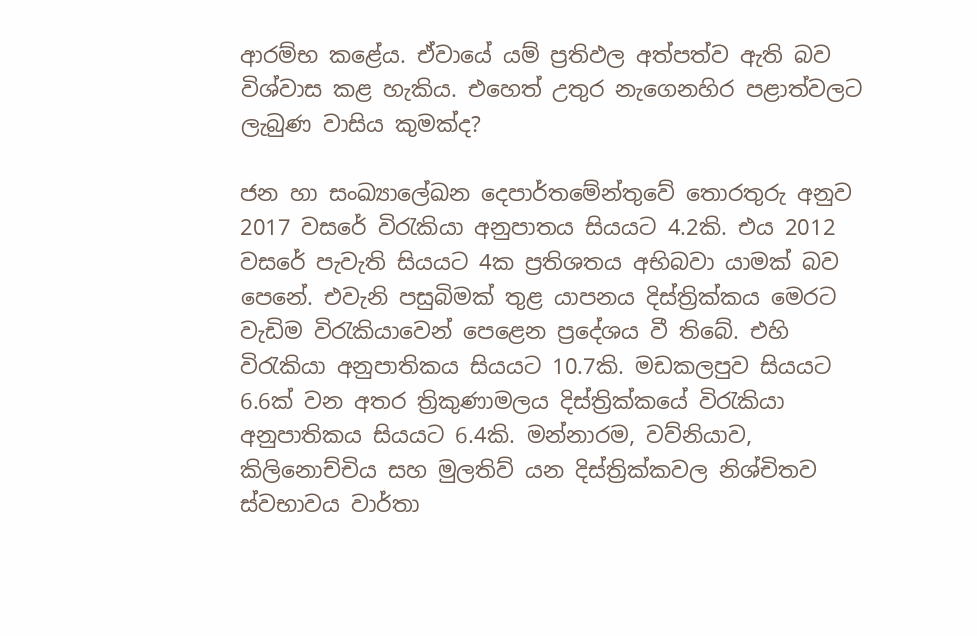ආරම්භ කළේය. ඒවායේ යම් ප්‍රතිඵල අත්පත්ව ඇති බව විශ්වාස කළ හැකිය. එහෙත් උතුර නැගෙනහිර පළාත්වලට ලැබුණ වාසිය කුමක්ද?

ජන හා සංඛ්‍යාලේඛන දෙපාර්තමේන්තුවේ තොරතුරු අනුව 2017 වසරේ විරැකියා අනුපාතය සියයට 4.2කි. එය 2012 වසරේ පැවැති සියයට 4ක ප්‍රතිශතය අභිබවා යාමක් බව පෙනේ. එවැනි පසුබිමක් තුළ යාපනය දිස්ත්‍රික්කය මෙරට වැඩිම විරැකියාවෙන් පෙළෙන ප්‍රදේශය වී තිබේ. එහි විරැකියා අනුපාතිකය සියයට 10.7කි. මඩකලපුව සියයට 6.6ක් වන අතර ත්‍රිකුණාමලය දිස්ත්‍රික්කයේ විරැකියා අනුපාතිකය සියයට 6.4කි. මන්නාරම, වව්නියාව, කිලිනොච්චිය සහ මුලතිව් යන දිස්ත්‍රික්කවල නිශ්චිතව ස්වභාවය වාර්තා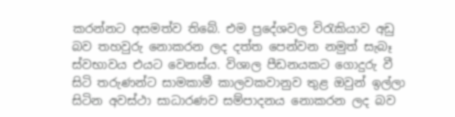කරන්නට අසමත්ව තිබේ. එම ප්‍රදේශවල විරැකියාව අඩු බව තහවුරු නොකරන ලද දත්ත පෙන්වන නමුත් සැබෑ ස්වභාවය එයට වෙනස්ය. විශාල පීඩනයකට ගොදුරු වී සිටි තරුණන්ට සාමකාමී කාලවකවානුව තුළ ඔවුන් ඉල්ලා සිටින අවස්ථා සාධාරණව සම්පාදනය නොකරන ලද බව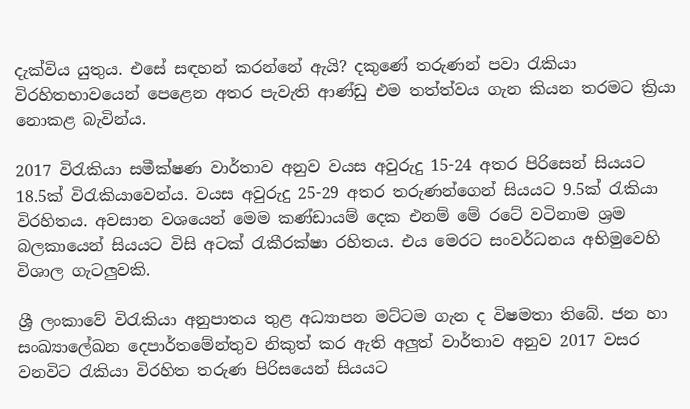දැක්විය යුතුය. එසේ සඳහන් කරන්නේ ඇයි? දකුණේ තරුණන් පවා රැකියා විරහිතභාවයෙන් පෙළෙන අතර පැවැති ආණ්ඩු එම තත්ත්වය ගැන කියන තරමට ක්‍රියා නොකළ බැවින්ය.

2017 විරැකියා සමීක්ෂණ වාර්තාව අනුව වයස අවුරුදු 15-24 අතර පිරිසෙන් සියයට 18.5ක් විරැකියාවෙන්ය. වයස අවුරුදු 25-29 අතර තරුණන්ගෙන් සියයට 9.5ක් රැකියා විරහිතය. අවසාන වශයෙන් මෙම කණ්ඩායම් දෙක එනම් මේ රටේ වටිනාම ශ්‍රම බලකායෙන් සියයට විසි අටක් රැකීරක්ෂා රහිතය. එය මෙරට සංවර්ධනය අභිමුවෙහි විශාල ගැටලුවකි.

ශ්‍රී ලංකාවේ විරැකියා අනුපාතය තුළ අධ්‍යාපන මට්ටම ගැන ද විෂමතා තිබේ. ජන හා සංඛ්‍යාලේඛන දෙපාර්තමේන්තුව නිකුත් කර ඇති අලුත් වාර්තාව අනුව 2017 වසර වනවිට රැකියා විරහිත තරුණ පිරිසයෙන් සියයට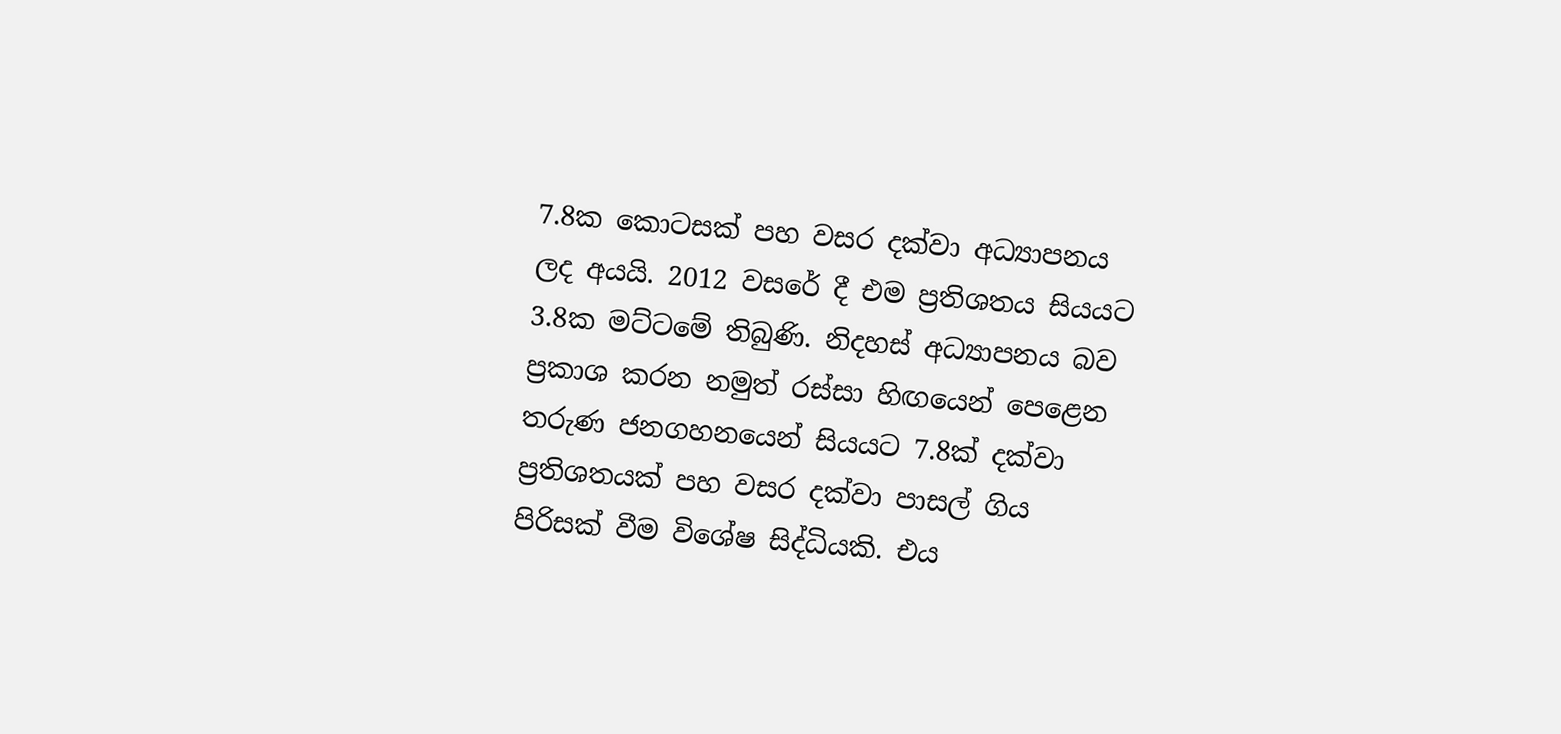7.8ක කොටසක් පහ වසර දක්වා අධ්‍යාපනය ලද අයයි. 2012 වසරේ දී එම ප්‍රතිශතය සියයට 3.8ක මට්ටමේ තිබුණි. නිදහස් අධ්‍යාපනය බව ප්‍රකාශ කරන නමුත් රස්සා හිඟයෙන් පෙළෙන තරුණ ජනගහනයෙන් සියයට 7.8ක් දක්වා ප්‍රතිශතයක් පහ වසර දක්වා පාසල් ගිය පිරිසක් වීම විශේෂ සිද්ධියකි. එය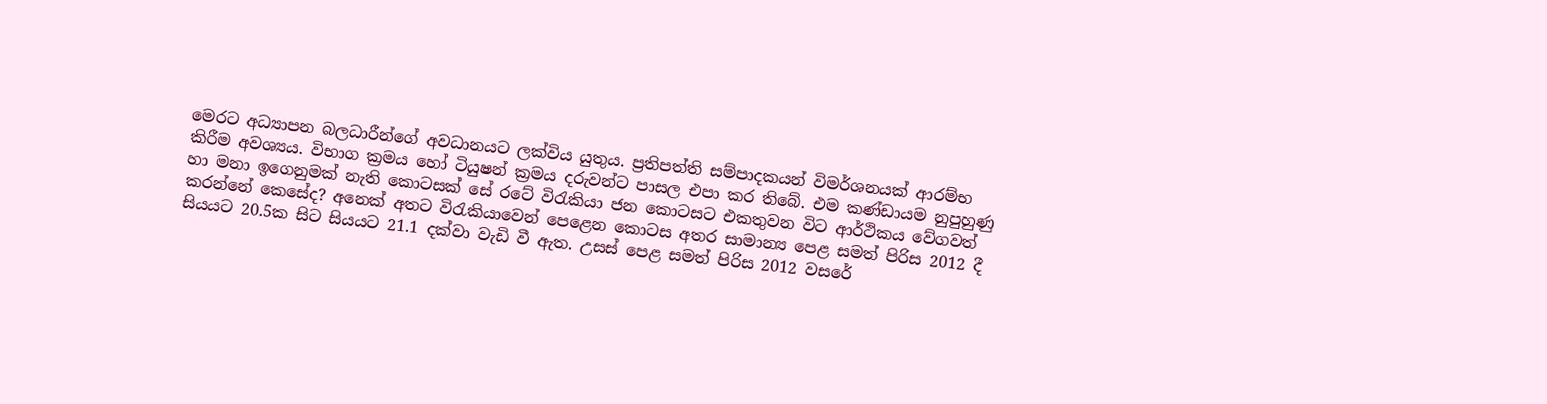මෙරට අධ්‍යාපන බලධාරීන්ගේ අවධානයට ලක්විය යුතුය. ප්‍රතිපත්ති සම්පාදකයන් විමර්ශනයක් ආරම්භ කිරීම අවශ්‍යය. විභාග ක්‍රමය හෝ ටියුෂන් ක්‍රමය දරුවන්ට පාසල එපා කර තිබේ. එම කණ්ඩායම නුපුහුණු හා මනා ඉගෙනුමක් නැති කොටසක් සේ රටේ විරැකියා ජන කොටසට එකතුවන විට ආර්ථිකය වේගවත් කරන්නේ කෙසේද? අනෙක් අතට විරැකියාවෙන් පෙළෙන කොටස අතර සාමාන්‍ය පෙළ සමත් පිරිස 2012 දී සියයට 20.5ක සිට සියයට 21.1 දක්වා වැඩි වී ඇත. උසස් පෙළ සමත් පිරිස 2012 වසරේ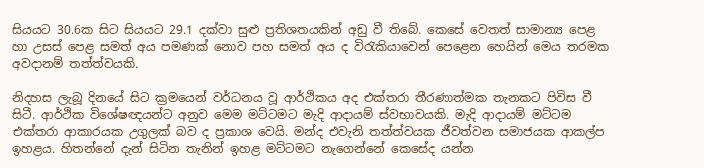සියයට 30.6ක සිට සියයට 29.1 දක්වා සුළු ප්‍රතිශතයකින් අඩු වී තිබේ. කෙසේ වෙතත් සාමාන්‍ය පෙළ හා උසස් පෙළ සමත් අය පමණක් නොව පහ සමත් අය ද විරැකියාවෙන් පෙළෙන හෙයින් මෙය තරමක අවදානම් තත්ත්වයකි.

නිදහස ලැබූ දිනයේ සිට ක්‍රමයෙන් වර්ධනය වූ ආර්ථිකය අද එක්තරා තීරණාත්මක තැනකට පිවිස වී සිටී. ආර්ථික විශේෂඥයන්ට අනුව මෙම මට්ටමට මැදි ආදායම් ස්වභාවයකි. මැදි ආදායම් මට්ටම එක්තරා ආකාරයක උගුලක් බව ද ප්‍රකාශ වෙයි. මන්ද එවැනි තත්ත්වයක ජීවත්වන සමාජයක ආකල්ප ඉහළය. හිතන්නේ දැන් සිටින තැනින් ඉහළ මට්ටමට නැගෙන්නේ කෙසේද යන්න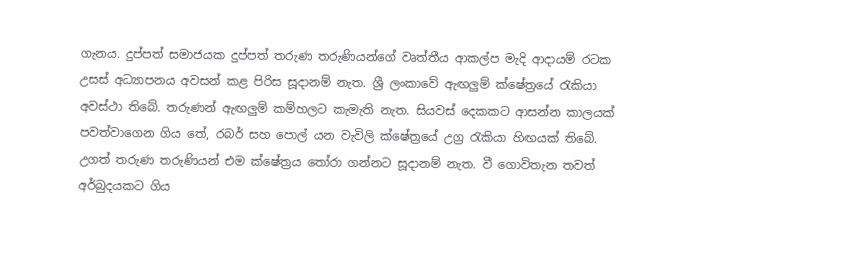ගැනය. දුප්පත් සමාජයක දුප්පත් තරුණ තරුණියන්ගේ වෘත්තීය ආකල්ප මැදි ආදායම් රටක උසස් අධ්‍යාපනය අවසන් කළ පිරිස සූදානම් නැත. ශ්‍රී ලංකාවේ ඇඟලුම් ක්ෂේත්‍රයේ රැකියා අවස්ථා තිබේ. තරුණන් ඇඟලුම් කම්හලට කැමැති නැත. සියවස් දෙකකට ආසන්න කාලයක් පවත්වාගෙන ගිය තේ, රබර් සහ පොල් යන වැවිලි ක්ෂේත්‍රයේ උග්‍ර රැකියා හිඟයක් තිබේ. උගත් තරුණ තරුණියන් එම ක්ෂේත්‍රය තෝරා ගන්නට සූදානම් නැත. වී ගොවිතැන තවත් අර්බුදයකට ගිය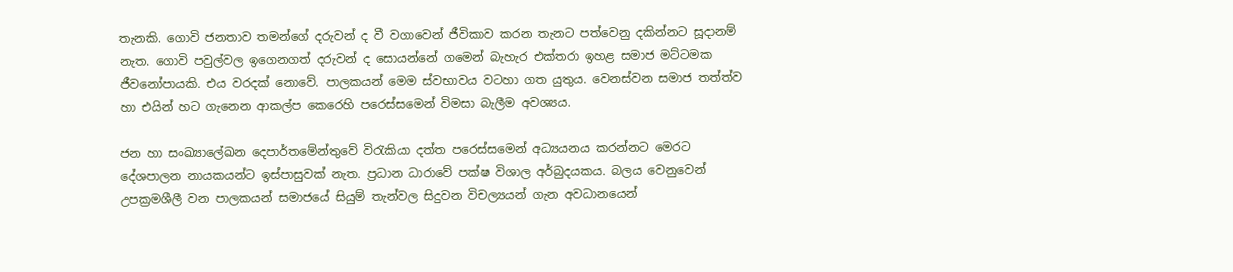තැනකි. ගොවි ජනතාව තමන්ගේ දරුවන් ද වී වගාවෙන් ජීවිකාව කරන තැනට පත්වෙනු දකින්නට සූදානම් නැත. ගොවි පවුල්වල ඉගෙනගත් දරුවන් ද සොයන්නේ ගමෙන් බැහැර එක්තරා ඉහළ සමාජ මට්ටමක ජීවනෝපායකි. එය වරදක් නොවේ. පාලකයන් මෙම ස්වභාවය වටහා ගත යුතුය. වෙනස්වන සමාජ තත්ත්ව හා එයින් හට ගැනෙන ආකල්ප කෙරෙහි පරෙස්සමෙන් විමසා බැලීම අවශ්‍යය.

ජන හා සංඛ්‍යාලේඛන දෙපාර්තමේන්තුවේ විරැකියා දත්ත පරෙස්සමෙන් අධ්‍යයනය කරන්නට මෙරට දේශපාලන නායකයන්ට ඉස්පාසුවක් නැත. ප්‍රධාන ධාරාවේ පක්ෂ විශාල අර්බුදයකය. බලය වෙනුවෙන් උපක්‍රමශීලී වන පාලකයන් සමාජයේ සියුම් තැන්වල සිදුවන විචල්‍යයන් ගැන අවධානයෙන්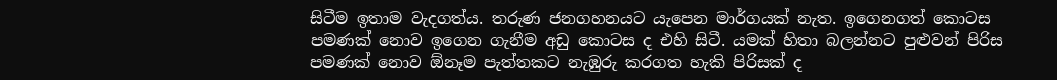සිටීම ඉතාම වැදගත්ය. තරුණ ජනගහනයට යැපෙන මාර්ගයක් නැත. ඉගෙනගත් කොටස පමණක් නොව ඉගෙන ගැනීම අඩු කොටස ද එහි සිටී. යමක් හිතා බලන්නට පුළුවන් පිරිස පමණක් නොව ඕනෑම පැත්තකට නැඹුරු කරගත හැකි පිරිසක් ද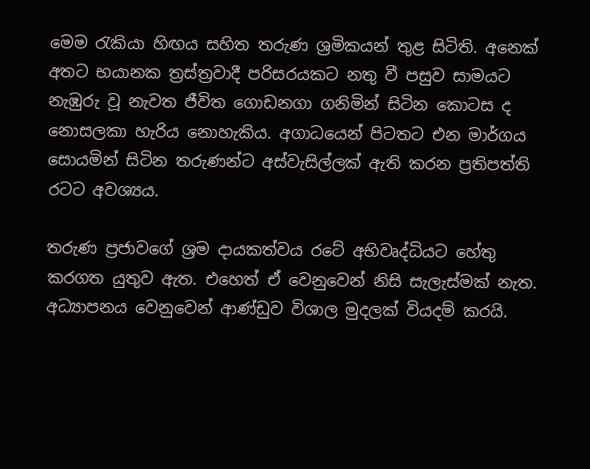මෙම රැකියා හිඟය සහිත තරුණ ශ්‍රමිකයන් තුළ සිටිති. අනෙක් අතට භයානක ත්‍රස්ත්‍රවාදී පරිසරයකට නතු වී පසුව සාමයට නැඹුරු වූ නැවත ජීවිත ගොඩනගා ගනිමින් සිටින කොටස ද නොසලකා හැරිය නොහැකිය. අගාධයෙන් පිටතට එන මාර්ගය සොයමින් සිටින තරුණන්ට අස්වැසිල්ලක් ඇති කරන ප්‍රතිපත්ති රටට අවශ්‍යය.

තරුණ ප්‍රජාවගේ ශ්‍රම දායකත්වය රටේ අභිවෘද්ධියට හේතු කරගත යුතුව ඇත. එහෙත් ඒ වෙනුවෙන් නිසි සැලැස්මක් නැත. අධ්‍යාපනය වෙනුවෙන් ආණ්ඩුව විශාල මුදලක් වියදම් කරයි.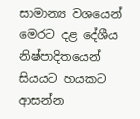සාමාන්‍ය වශයෙන් මෙරට දළ දේශීය නිෂ්පාදිතයෙන් සියයට හයකට ආසන්න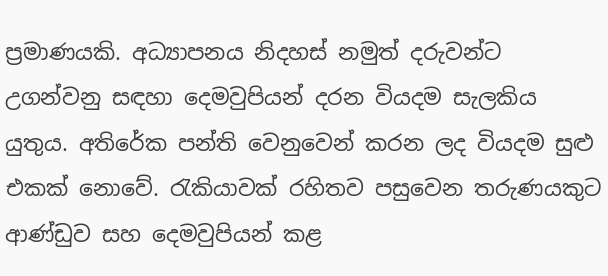ප්‍රමාණයකි. අධ්‍යාපනය නිදහස් නමුත් දරුවන්ට උගන්වනු සඳහා දෙමවුපියන් දරන වියදම සැලකිය යුතුය. අතිරේක පන්ති වෙනුවෙන් කරන ලද වියදම සුළු එකක් නොවේ. රැකියාවක් රහිතව පසුවෙන තරුණයකුට ආණ්ඩුව සහ දෙමවුපියන් කළ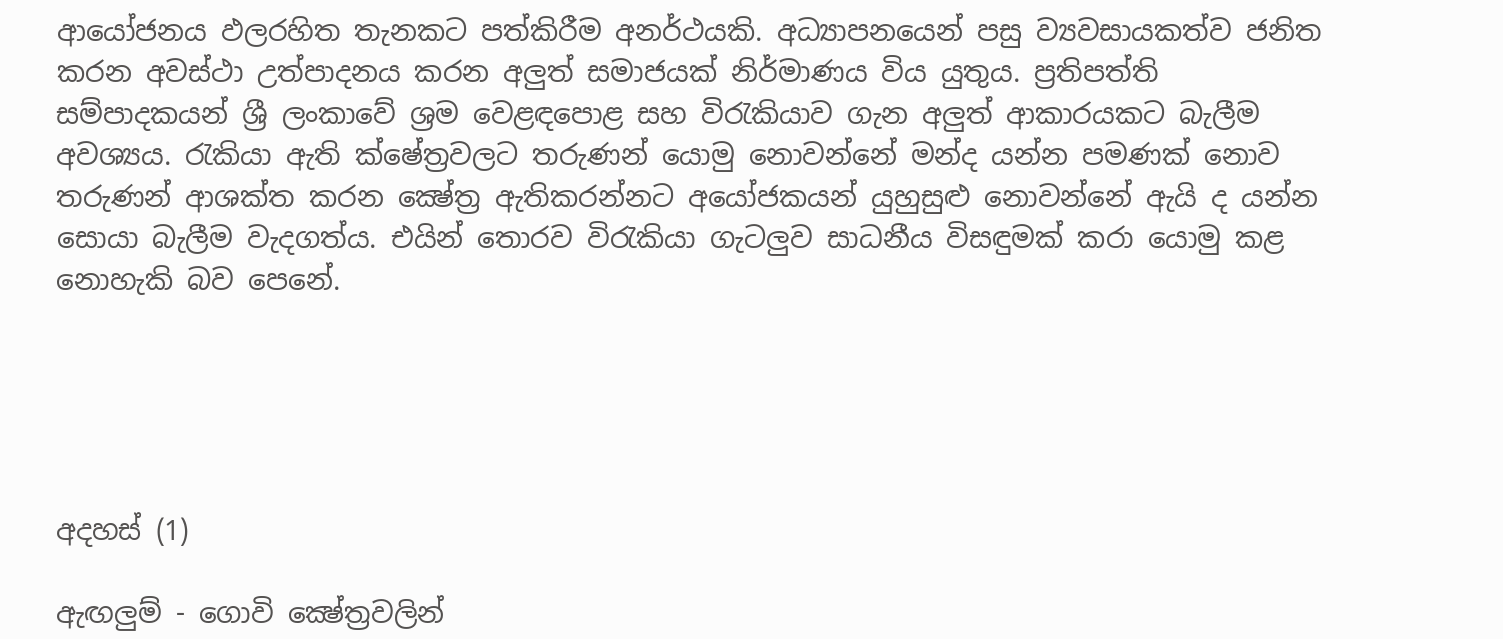ආයෝජනය ඵලරහිත තැනකට පත්කිරීම අනර්ථයකි. අධ්‍යාපනයෙන් පසු ව්‍යවසායකත්ව ජනිත කරන අවස්ථා උත්පාදනය කරන අලුත් සමාජයක් නිර්මාණය විය යුතුය. ප්‍රතිපත්ති සම්පාදකයන් ශ්‍රී ලංකාවේ ශ්‍රම වෙළඳපොළ සහ විරැකියාව ගැන අලුත් ආකාරයකට බැලීම අවශ්‍යය. රැකියා ඇති ක්ෂේත්‍රවලට තරුණන් යොමු නොවන්නේ මන්ද යන්න පමණක් නොව තරුණන් ආශක්ත කරන ක්‍ෂේත්‍ර ඇතිකරන්නට අයෝජකයන් යුහුසුළු නොවන්නේ ඇයි ද යන්න සොයා බැලීම වැදගත්ය. එයින් තොරව විරැකියා ගැටලුව සාධනීය විසඳුමක් කරා යොමු කළ නොහැකි බව පෙනේ.





අදහස් (1)

ඇඟලුම් - ගොවි ක්‍ෂේත්‍රවලින්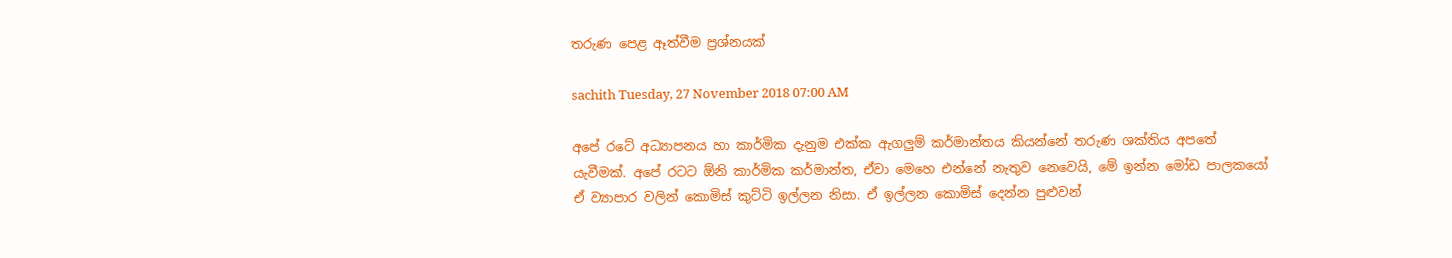තරුණ පෙළ ඈත්වීම ප්‍රශ්නයක්

sachith Tuesday, 27 November 2018 07:00 AM

අපේ රටේ අධ්‍යාපනය හා කාර්මික දැනුම එක්ක ඇගලුම් කර්මාන්තය කියන්නේ තරුණ ශක්තිය අපතේ යැවීමක්. අපේ රටට ඕනි කාර්මික කර්මාන්ත, ඒවා මෙහෙ එන්නේ නැතුව නෙවෙයි, මේ ඉන්න මෝඩ පාලකයෝ ඒ ව්‍යාපාර වලින් කොමිස් කුට්ටි ඉල්ලන නිසා. ඒ ඉල්ලන කොමිස් දෙන්න පුළුවන්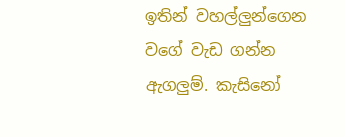ඉතින් වහල්ලුන්ගෙන වගේ වැඩ ගන්න ඇගලුම්. කැසිනෝ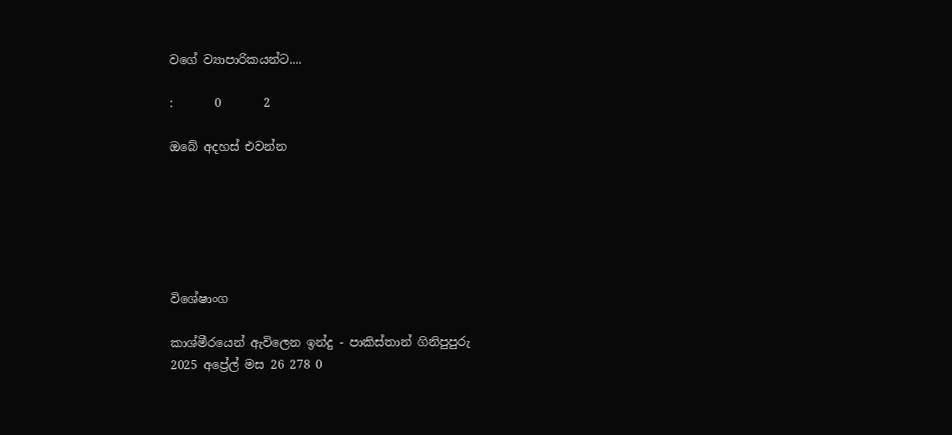වගේ ව්‍යාපාරිකයන්ට....

:       0       2

ඔබේ අදහස් එවන්න






විශේෂාංග

කාශ්මීරයෙන් ඇවිලෙන ඉන්දු - පාකිස්තාන් ගිනිපුපුරු
2025 අප්‍රේල් මස 26 278 0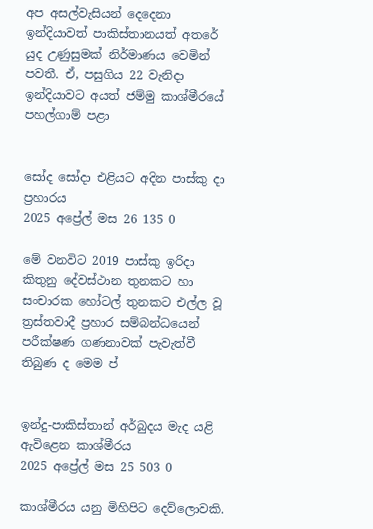අප අසල්වැසියන් දෙදෙනා ඉන්දියාවත් පාකිස්තානයත් අතරේ යුද උණුසුමක් නිර්මාණය වෙමින් පවතී. ඒ, පසුගිය 22 වැනිදා ඉන්දියාවට අයත් ජම්මු කාශ්මීරයේ පහල්ගාම් පළා


සෝද සෝදා එළියට අදින පාස්කු දා ප්‍රහාරය
2025 අප්‍රේල් මස 26 135 0

මේ වනවිට 2019 පාස්කු ඉරිදා කිතුනු දේවස්ථාන තුනකට හා සංචාරක හෝටල් තුනකට එල්ල වූ ත්‍රස්තවාදී ප්‍රහාර සම්බන්ධයෙන් පරීක්ෂණ ගණනාවක් පැවැත්වී තිබුණ ද මෙම ප්‍


ඉන්දු-පාකිස්තාන් අර්බුදය මැද යළි ඇවිළෙන කාශ්මීරය
2025 අප්‍රේල් මස 25 503 0

කාශ්මීරය යනු මිහිපිට දෙව්ලොවකි.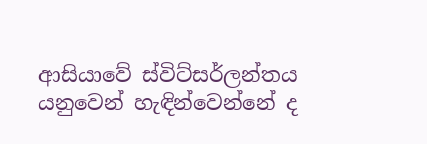ආසියාවේ ස්විට්සර්ලන්තය යනුවෙන් හැඳින්වෙන්නේ ද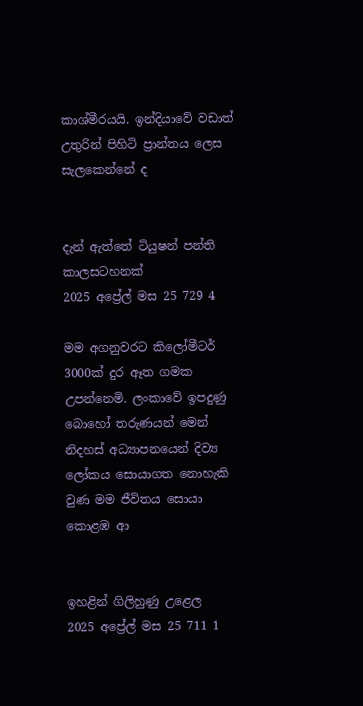කාශ්මීරයයි. ඉන්දියාවේ වඩාත් උතුරින් පිහිටි ප්‍රාන්තය ලෙස සැලකෙන්නේ ද


දැන් ඇත්තේ ටියුෂන් පන්ති කාලසටහනක්
2025 අප්‍රේල් මස 25 729 4

මම අගනුවරට කිලෝමීටර් 3000ක් දුර ඈත ගමක උපන්නෙමි. ලංකාවේ ඉපදුණු බොහෝ තරුණයන් මෙන් නිදහස් අධ්‍යාපනයෙන් දිව්‍ය ලෝකය සොයාගත නොහැකි වුණ මම ජීවිතය සොයා කොළඹ ආ


ඉහළින් ගිලිහුණු උළෙල
2025 අප්‍රේල් මස 25 711 1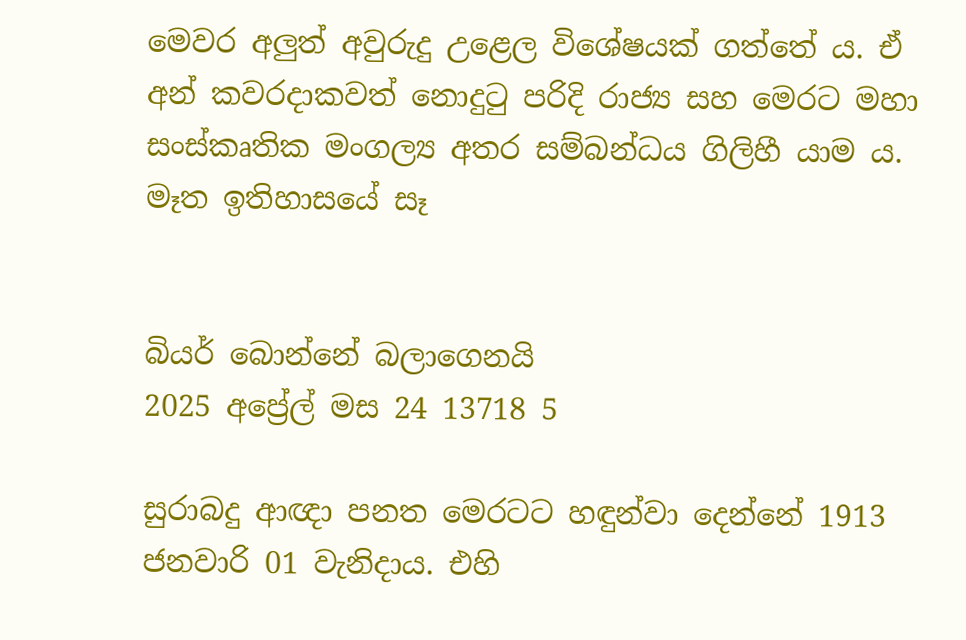මෙවර අලු‍ත් අවුරුදු උළෙල විශේෂයක් ගත්තේ ය. ඒ අන් කවරදාකවත් නොදුටු පරිදි රාජ්‍ය සහ මෙරට මහා සංස්කෘතික මංගල්‍ය අතර සම්බන්ධය ගිලිහී යාම ය. මෑත ඉතිහාසයේ සෑ


බියර් බොන්නේ බලාගෙනයි
2025 අප්‍රේල් මස 24 13718 5

සුරාබදු ආඥා පනත මෙරටට හඳුන්වා දෙන්නේ 1913 ජනවාරි 01 වැනිදාය. එහි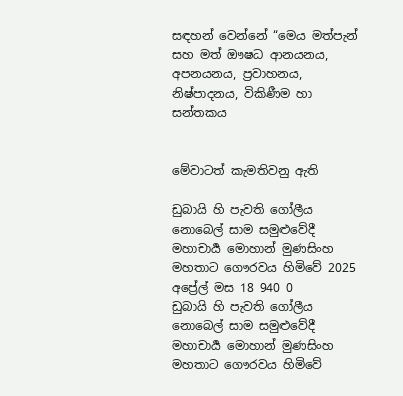සඳහන් වෙන්නේ “මෙය මත්පැන් සහ මත් ඖෂධ ආනයනය, අපනයනය, ප්‍රවාහනය, නිෂ්පාදනය, විකිණීම හා සන්තකය


මේවාටත් කැමතිවනු ඇති

ඩුබායි හි පැවති ගෝලීය නොබෙල් සාම සමුළුවේදී මහාචාර්‍ය මොහාන් මුණසිංහ මහතාට ගෞරවය හිමිවේ 2025 අප්‍රේල් මස 18 940 0
ඩුබායි හි පැවති ගෝලීය නොබෙල් සාම සමුළුවේදී මහාචාර්‍ය මොහාන් මුණසිංහ මහතාට ගෞරවය හිමිවේ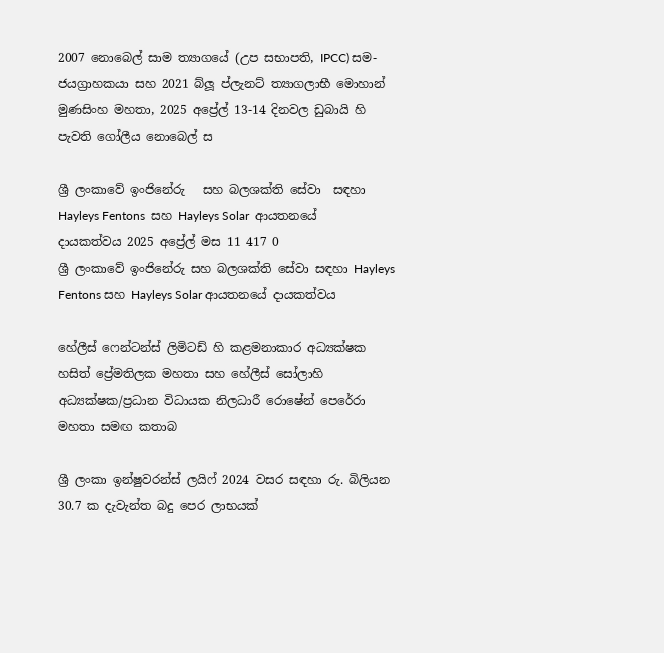2007 නොබෙල් සාම ත්‍යාගයේ (උප සභාපති, IPCC) සම-ජයග්‍රාහකයා සහ 2021 බ්ලූ ප්ලැනට් ත්‍යාගලාභී මොහාන් මුණසිංහ මහතා, 2025 අප්‍රේල් 13-14 දිනවල ඩුබායි හි පැවති ගෝලීය නොබෙල් ස

ශ්‍රී ලංකාවේ ඉංජිනේරු   සහ බලශක්ති සේවා  සඳහා Hayleys Fentons  සහ Hayleys Solar  ආයතනයේ  දායකත්වය 2025 අප්‍රේල් මස 11 417 0
ශ්‍රී ලංකාවේ ඉංජිනේරු සහ බලශක්ති සේවා සඳහා Hayleys Fentons සහ Hayleys Solar ආයතනයේ දායකත්වය

හේලීස් ෆෙන්ටන්ස් ලිමිටඩ් හි කළමනාකාර අධ්‍යක්ෂක හසිත් ප්‍රේමතිලක මහතා සහ හේලීස් සෝලාහි අධ්‍යක්ෂක/ප්‍රධාන විධායක නිලධාරී රොෂේන් පෙරේරා මහතා සමඟ කතාබ

ශ්‍රී ලංකා ඉන්ෂුවරන්ස් ලයිෆ් 2024 වසර සඳහා රු. බිලියන 30.7 ක දැවැන්ත බදු පෙර ලාභයක්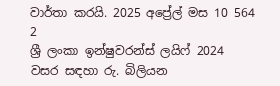වාර්තා කරයි. 2025 අප්‍රේල් මස 10 564 2
ශ්‍රී ලංකා ඉන්ෂුවරන්ස් ලයිෆ් 2024 වසර සඳහා රු. බිලියන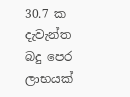30.7 ක දැවැන්ත බදු පෙර ලාභයක්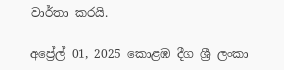වාර්තා කරයි.

අප්‍රේල් 01, 2025 කොළඹ දීග ශ්‍රී ලංකා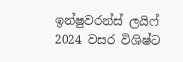ඉන්ෂුවරන්ස් ලයිෆ් 2024 වසර විශිෂ්ට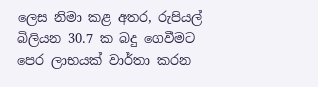ලෙස නිමා කළ අතර, රුපියල් බිලියන 30.7 ක බදු ගෙවීමට පෙර ලාභයක් වාර්තා කරන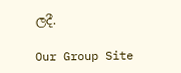ලදී.

Our Group Site